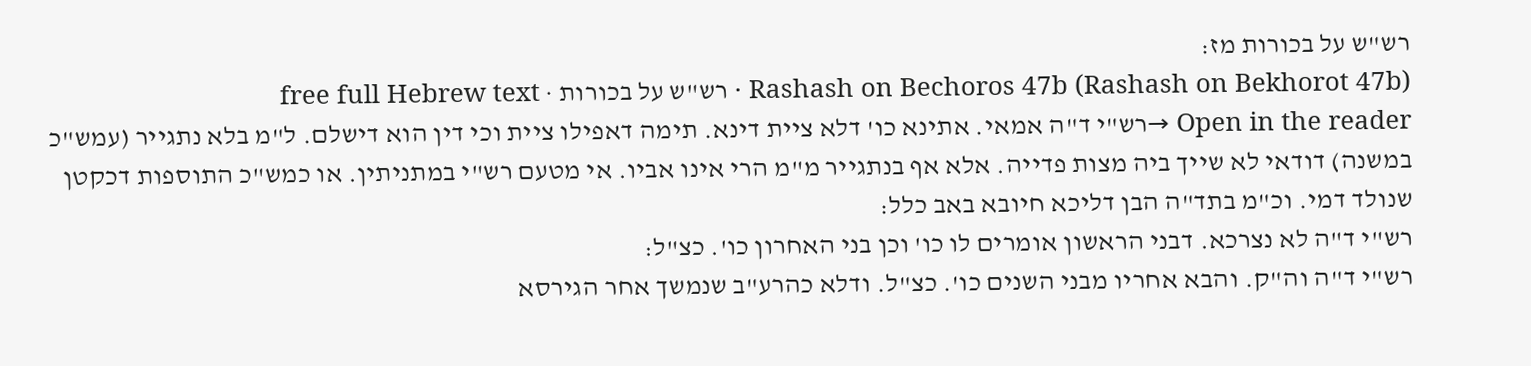רש"ש על בכורות מז:
Rashash on Bechoros 47b (Rashash on Bekhorot 47b) · רש"ש על בכורות · free full Hebrew text
Open in the reader →רש"י ד"ה אמאי. אתינא כו' דלא ציית דינא. תימה דאפילו ציית וכי דין הוא דישלם. ל"מ בלא נתגייר (עמש"כ במשנה) דודאי לא שייך ביה מצות פדייה. אלא אף בנתגייר מ"מ הרי אינו אביו. אי מטעם רש"י במתניתין. או כמש"כ התוספות דכקטן שנולד דמי. וכ"מ בתד"ה הבן דליכא חיובא באב כלל:
רש"י ד"ה לא נצרכא. דבני הראשון אומרים לו כו' וכן בני האחרון כו'. כצ"ל:
רש"י ד"ה וה"ק. והבא אחריו מבני השנים כו'. כצ"ל. ודלא כהרע"ב שנמשך אחר הגירסא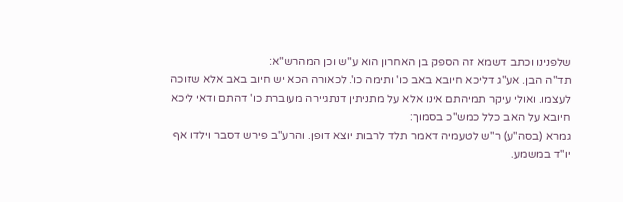שלפנינו וכתב דשמא זה הספק בן האחרון הוא ע"ש וכן המהרש"א:
תד"ה הבן. אע"ג דליכא חיובא באב כו' ותימה כו'. לכאורה הכא יש חיוב באב אלא שזוכה לעצמו. ואולי עיקר תמיהתם אינו אלא על מתניתין דנתגיירה מעוברת כו' דהתם ודאי ליכא חיובא על האב כלל כמש"כ בסמוך:
גמרא (בסה"ע) ר"ש לטעמיה דאמר תלד לרבות יוצא דופן. והרע"ב פירש דסבר וילדו אף יו"ד במשמע.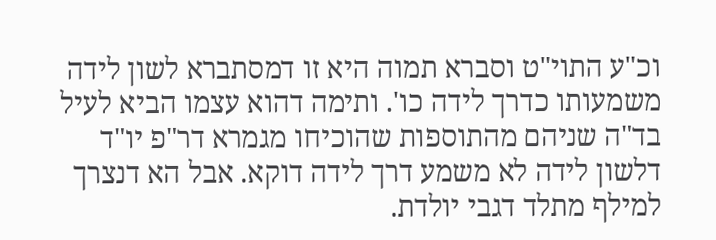וכ"ע התוי"ט וסברא תמוה היא זו דמסתברא לשון לידה משמעותו כדרך לידה כו'. ותימה דהוא עצמו הביא לעיל בד"ה שניהם מהתוספות שהוכיחו מגמרא דר"פ יו"ד דלשון לידה לא משמע דרך לידה דוקא. אבל הא דנצרך למילף מתלד דגבי יולדת.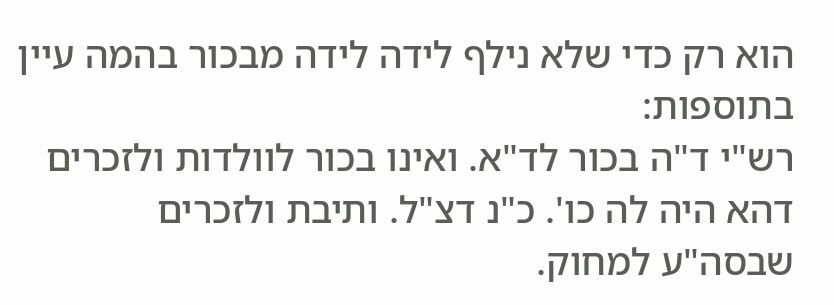הוא רק כדי שלא נילף לידה לידה מבכור בהמה עיין בתוספות:
רש"י ד"ה בכור לד"א. ואינו בכור לוולדות ולזכרים דהא היה לה כו'. כ"נ דצ"ל. ותיבת ולזכרים שבסה"ע למחוק.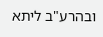ובהרע"ב ליתא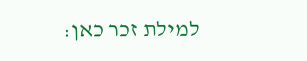למילת זכר כאן: